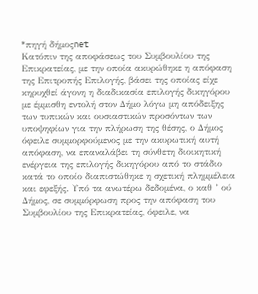*πηγή δήμοςnet
Κατόπιν της αποφάσεως του Συμβουλίου της Επικρατείας, με την οποία ακυρώθηκε η απόφαση της Επιτροπής Επιλογής, βάσει της οποίας είχε κηρυχθεί άγονη η διαδικασία επιλογής δικηγόρου με έμμισθη εντολή στον Δήμο λόγω μη απόδειξης των τυπικών και ουσιαστικών προσόντων των υποψηφίων για την πλήρωση της θέσης, ο Δήμος όφειλε συμμορφούμενος με την ακυρωτική αυτή απόφαση, να επαναλάβει τη σύνθετη διοικητική ενέργεια της επιλογής δικηγόρου από το στάδιο κατά το οποίο διαπιστώθηκε η σχετική πλημμέλεια και εφεξής. Υπό τα ανωτέρω δεδομένα, ο καθ ’ ού Δήμος, σε συμμόρφωση προς την απόφαση του Συμβουλίου της Επικρατείας, όφειλε, να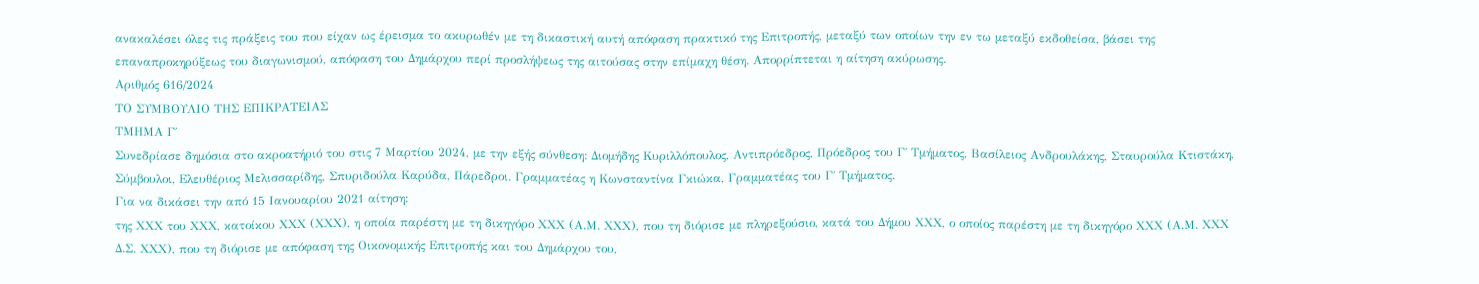ανακαλέσει όλες τις πράξεις του που είχαν ως έρεισμα το ακυρωθέν με τη δικαστική αυτή απόφαση πρακτικό της Επιτροπής, μεταξύ των οποίων την εν τω μεταξύ εκδοθείσα, βάσει της επαναπροκηρύξεως του διαγωνισμού, απόφαση του Δημάρχου περί προσλήψεως της αιτούσας στην επίμαχη θέση. Απορρίπτεται η αίτηση ακύρωσης.
Αριθμός 616/2024
ΤΟ ΣΥΜΒΟΥΛΙΟ ΤΗΣ ΕΠΙΚΡΑΤΕΙΑΣ
ΤΜΗΜΑ Γ΄
Συνεδρίασε δημόσια στο ακροατήριό του στις 7 Μαρτίου 2024, με την εξής σύνθεση: Διομήδης Κυριλλόπουλος, Αντιπρόεδρος, Πρόεδρος του Γ΄ Τμήματος, Βασίλειος Ανδρουλάκης, Σταυρούλα Κτιστάκη, Σύμβουλοι, Ελευθέριος Μελισσαρίδης, Σπυριδούλα Καρύδα, Πάρεδροι. Γραμματέας η Κωνσταντίνα Γκιώκα, Γραμματέας του Γ΄ Τμήματος.
Για να δικάσει την από 15 Ιανουαρίου 2021 αίτηση:
της ΧΧΧ του ΧΧΧ, κατοίκου ΧΧΧ (ΧΧΧ), η οποία παρέστη με τη δικηγόρο ΧΧΧ (Α.Μ. ΧΧΧ), που τη διόρισε με πληρεξούσιο, κατά του Δήμου ΧΧΧ, ο οποίος παρέστη με τη δικηγόρο ΧΧΧ (Α.Μ. ΧΧΧ Δ.Σ. ΧΧΧ), που τη διόρισε με απόφαση της Οικονομικής Επιτροπής και του Δημάρχου του,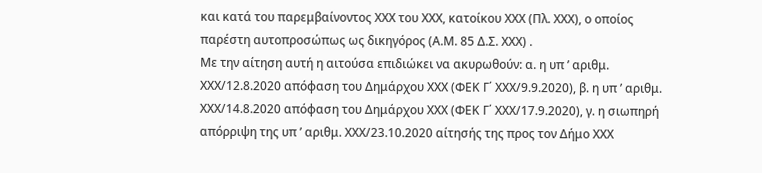και κατά του παρεμβαίνοντος ΧΧΧ του ΧΧΧ, κατοίκου ΧΧΧ (Πλ. ΧΧΧ), ο οποίος παρέστη αυτοπροσώπως ως δικηγόρος (Α.Μ. 85 Δ.Σ. ΧΧΧ) .
Με την αίτηση αυτή η αιτούσα επιδιώκει να ακυρωθούν: α. η υπ ’ αριθμ. ΧΧΧ/12.8.2020 απόφαση του Δημάρχου ΧΧΧ (ΦΕΚ Γ΄ ΧΧΧ/9.9.2020), β. η υπ ’ αριθμ. ΧΧΧ/14.8.2020 απόφαση του Δημάρχου ΧΧΧ (ΦΕΚ Γ΄ ΧΧΧ/17.9.2020), γ. η σιωπηρή απόρριψη της υπ ’ αριθμ. ΧΧΧ/23.10.2020 αίτησής της προς τον Δήμο ΧΧΧ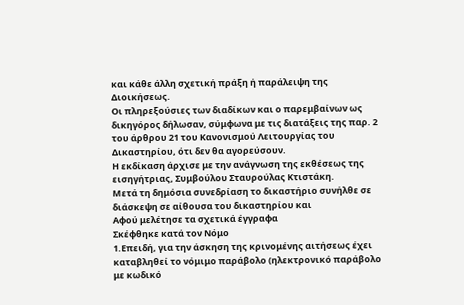και κάθε άλλη σχετική πράξη ή παράλειψη της Διοικήσεως.
Οι πληρεξούσιες των διαδίκων και ο παρεμβαίνων ως δικηγόρος δήλωσαν, σύμφωνα με τις διατάξεις της παρ. 2 του άρθρου 21 του Κανονισμού Λειτουργίας του Δικαστηρίου, ότι δεν θα αγορεύσουν.
Η εκδίκαση άρχισε με την ανάγνωση της εκθέσεως της εισηγήτριας, Συμβούλου Σταυρούλας Κτιστάκη.
Μετά τη δημόσια συνεδρίαση το δικαστήριο συνήλθε σε διάσκεψη σε αίθουσα του δικαστηρίου και
Αφού μελέτησε τα σχετικά έγγραφα
Σκέφθηκε κατά τον Νόμο
1.Επειδή, για την άσκηση της κρινομένης αιτήσεως έχει καταβληθεί το νόμιμο παράβολο (ηλεκτρονικό παράβολο με κωδικό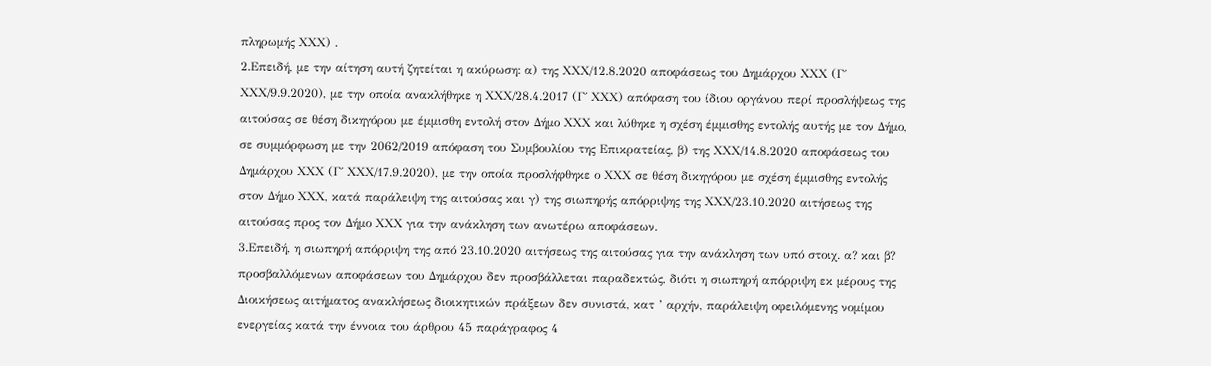πληρωμής ΧΧΧ) .
2.Επειδή, με την αίτηση αυτή ζητείται η ακύρωση: α) της ΧΧΧ/12.8.2020 αποφάσεως του Δημάρχου ΧΧΧ (Γ΄ ΧΧΧ/9.9.2020), με την οποία ανακλήθηκε η ΧΧΧ/28.4.2017 (Γ΄ ΧΧΧ) απόφαση του ίδιου οργάνου περί προσλήψεως της αιτούσας σε θέση δικηγόρου με έμμισθη εντολή στον Δήμο ΧΧΧ και λύθηκε η σχέση έμμισθης εντολής αυτής με τον Δήμο, σε συμμόρφωση με την 2062/2019 απόφαση του Συμβουλίου της Επικρατείας, β) της ΧΧΧ/14.8.2020 αποφάσεως του Δημάρχου ΧΧΧ (Γ΄ ΧΧΧ/17.9.2020), με την οποία προσλήφθηκε ο ΧΧΧ σε θέση δικηγόρου με σχέση έμμισθης εντολής στον Δήμο ΧΧΧ, κατά παράλειψη της αιτούσας και γ) της σιωπηρής απόρριψης της ΧΧΧ/23.10.2020 αιτήσεως της αιτούσας προς τον Δήμο ΧΧΧ για την ανάκληση των ανωτέρω αποφάσεων.
3.Επειδή, η σιωπηρή απόρριψη της από 23.10.2020 αιτήσεως της αιτούσας για την ανάκληση των υπό στοιχ. α? και β? προσβαλλόμενων αποφάσεων του Δημάρχου δεν προσβάλλεται παραδεκτώς, διότι η σιωπηρή απόρριψη εκ μέρους της Διοικήσεως αιτήματος ανακλήσεως διοικητικών πράξεων δεν συνιστά, κατ ’ αρχήν, παράλειψη οφειλόμενης νομίμου ενεργείας κατά την έννοια του άρθρου 45 παράγραφος 4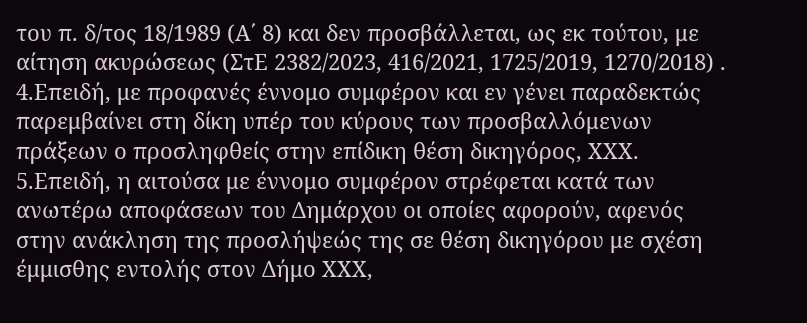του π. δ/τος 18/1989 (Α΄ 8) και δεν προσβάλλεται, ως εκ τούτου, με αίτηση ακυρώσεως (ΣτΕ 2382/2023, 416/2021, 1725/2019, 1270/2018) .
4.Επειδή, με προφανές έννομο συμφέρον και εν γένει παραδεκτώς παρεμβαίνει στη δίκη υπέρ του κύρους των προσβαλλόμενων πράξεων ο προσληφθείς στην επίδικη θέση δικηγόρος, ΧΧΧ.
5.Επειδή, η αιτούσα με έννομο συμφέρον στρέφεται κατά των ανωτέρω αποφάσεων του Δημάρχου οι οποίες αφορούν, αφενός στην ανάκληση της προσλήψεώς της σε θέση δικηγόρου με σχέση έμμισθης εντολής στον Δήμο ΧΧΧ,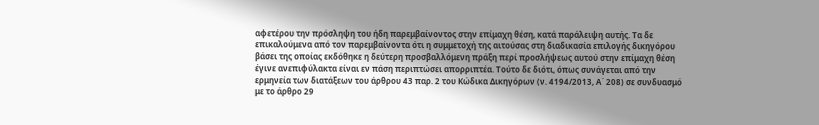αφετέρου την πρόσληψη του ήδη παρεμβαίνoντος στην επίμαχη θέση, κατά παράλειψη αυτής. Τα δε επικαλούμενα από τον παρεμβαίνοντα ότι η συμμετοχή της αιτούσας στη διαδικασία επιλογής δικηγόρου βάσει της οποίας εκδόθηκε η δεύτερη προσβαλλόμενη πράξη περί προσλήψεως αυτού στην επίμαχη θέση έγινε ανεπιφύλακτα είναι εν πάση περιπτώσει απορριπτέα. Τούτο δε διότι, όπως συνάγεται από την ερμηνεία των διατάξεων του άρθρου 43 παρ. 2 του Κώδικα Δικηγόρων (ν. 4194/2013, Α΄ 208) σε συνδυασμό με το άρθρο 29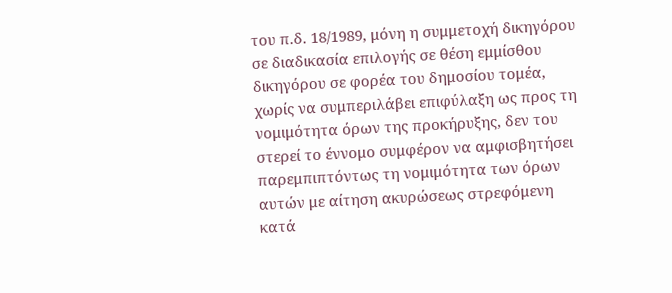του π.δ. 18/1989, μόνη η συμμετοχή δικηγόρου σε διαδικασία επιλογής σε θέση εμμίσθου
δικηγόρου σε φορέα του δημοσίου τομέα, χωρίς να συμπεριλάβει επιφύλαξη ως προς τη νομιμότητα όρων της προκήρυξης, δεν του στερεί το έννομο συμφέρον να αμφισβητήσει παρεμπιπτόντως τη νομιμότητα των όρων αυτών με αίτηση ακυρώσεως στρεφόμενη κατά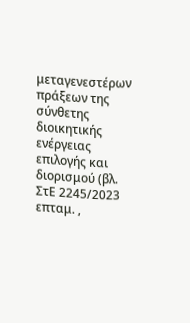μεταγενεστέρων πράξεων της σύνθετης διοικητικής ενέργειας επιλογής και διορισμού (βλ. ΣτΕ 2245/2023 επταμ. ,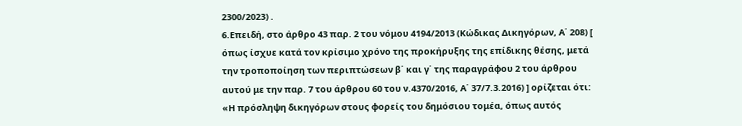2300/2023) .
6.Επειδή, στο άρθρο 43 παρ. 2 του νόμου 4194/2013 (Κώδικας Δικηγόρων, Α΄ 208) [ όπως ίσχυε κατά τον κρίσιμο χρόνο της προκήρυξης της επίδικης θέσης, μετά την τροποποίηση των περιπτώσεων β΄ και γ΄ της παραγράφου 2 του άρθρου αυτού με την παρ. 7 του άρθρου 60 του ν.4370/2016, Α΄ 37/7.3.2016) ] ορίζεται ότι: «Η πρόσληψη δικηγόρων στους φορείς του δημόσιου τομέα, όπως αυτός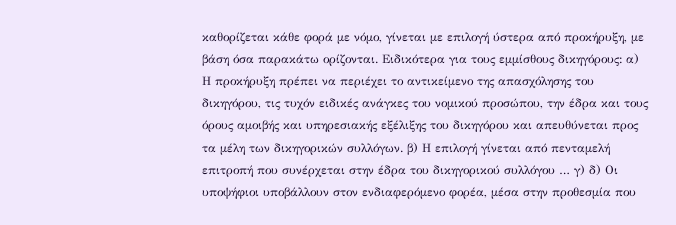καθορίζεται κάθε φορά με νόμο, γίνεται με επιλογή ύστερα από προκήρυξη, με βάση όσα παρακάτω ορίζονται. Ειδικότερα για τους εμμίσθους δικηγόρους: α) Η προκήρυξη πρέπει να περιέχει το αντικείμενο της απασχόλησης του δικηγόρου, τις τυχόν ειδικές ανάγκες του νομικού προσώπου, την έδρα και τους όρους αμοιβής και υπηρεσιακής εξέλιξης του δικηγόρου και απευθύνεται προς τα μέλη των δικηγορικών συλλόγων. β) Η επιλογή γίνεται από πενταμελή επιτροπή που συνέρχεται στην έδρα του δικηγορικού συλλόγου … γ) δ) Οι υποψήφιοι υποβάλλουν στον ενδιαφερόμενο φορέα, μέσα στην προθεσμία που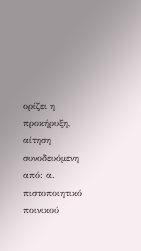ορίζει η προκήρυξη, αίτηση συνοδευόμενη από: α. πιστοποιητικό ποινικού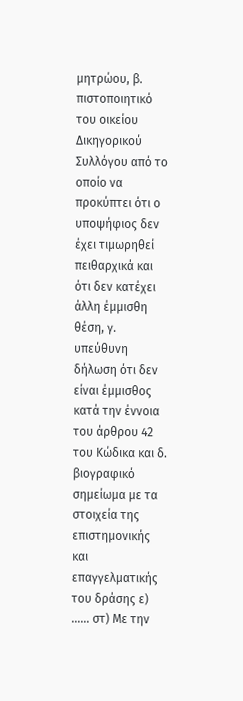μητρώου, β. πιστοποιητικό του οικείου Δικηγορικού Συλλόγου από το οποίο να προκύπτει ότι ο υποψήφιος δεν έχει τιμωρηθεί πειθαρχικά και ότι δεν κατέχει άλλη έμμισθη θέση, γ. υπεύθυνη δήλωση ότι δεν είναι έμμισθος κατά την έννοια του άρθρου 42 του Κώδικα και δ. βιογραφικό σημείωμα με τα στοιχεία της επιστημονικής και επαγγελματικής του δράσης ε) …… στ) Με την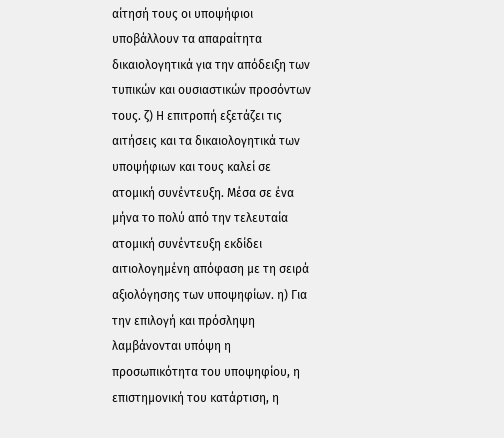αίτησή τους οι υποψήφιοι υποβάλλουν τα απαραίτητα δικαιολογητικά για την απόδειξη των τυπικών και ουσιαστικών προσόντων τους. ζ) Η επιτροπή εξετάζει τις αιτήσεις και τα δικαιολογητικά των υποψήφιων και τους καλεί σε ατομική συνέντευξη. Μέσα σε ένα μήνα το πολύ από την τελευταία ατομική συνέντευξη εκδίδει αιτιολογημένη απόφαση με τη σειρά αξιολόγησης των υποψηφίων. η) Για την επιλογή και πρόσληψη λαμβάνονται υπόψη η προσωπικότητα του υποψηφίου, η επιστημονική του κατάρτιση, η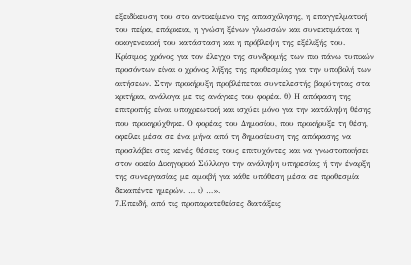εξειδίκευση του στο αντικείμενο της απασχόλησης, η επαγγελματική του πείρα, επάρκεια, η γνώση ξένων γλωσσών και συνεκτιμάται η οικογενειακή του κατάσταση και η πρόβλεψη της εξέλιξής του. Κρίσιμος χρόνος για τον έλεγχο της συνδρομής των πιο πάνω τυπικών προσόντων είναι ο χρόνος λήξης της προθεσμίας για την υποβολή των αιτήσεων. Στην προκήρυξη προβλέπεται συντελεστής βαρύτητας στα κριτήρια, ανάλογα με τις ανάγκες του φορέα. θ) Η απόφαση της επιτροπής είναι υποχρεωτική και ισχύει μόνο για την κατάληψη θέσης που προκηρύχθηκε. Ο φορέας του Δημοσίου, που προκήρυξε τη θέση, οφείλει μέσα σε ένα μήνα από τη δημοσίευση της απόφασης να προσλάβει στις κενές θέσεις τους επιτυχόντες και να γνωστοποιήσει στον οικείο Δικηγορικό Σύλλογο την ανάληψη υπηρεσίας ή την έναρξη της συνεργασίας με αμοιβή για κάθε υπόθεση μέσα σε προθεσμία δεκαπέντε ημερών. … ι) …».
7.Επειδή, από τις προπαρατεθείσες διατάξεις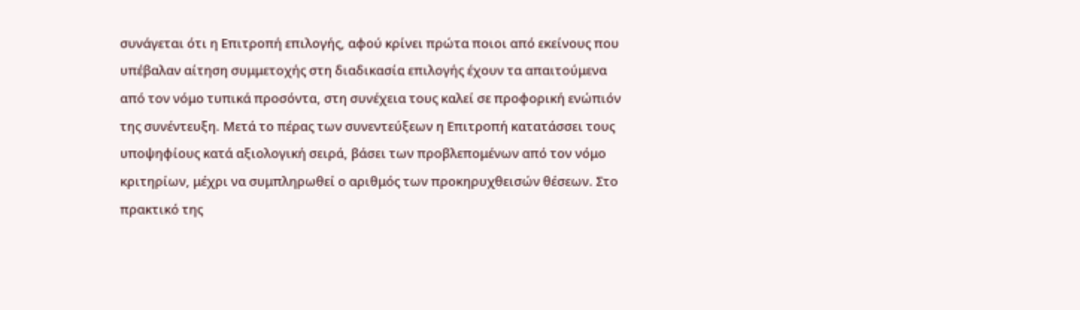συνάγεται ότι η Επιτροπή επιλογής, αφού κρίνει πρώτα ποιοι από εκείνους που υπέβαλαν αίτηση συμμετοχής στη διαδικασία επιλογής έχουν τα απαιτούμενα από τον νόμο τυπικά προσόντα, στη συνέχεια τους καλεί σε προφορική ενώπιόν της συνέντευξη. Μετά το πέρας των συνεντεύξεων η Επιτροπή κατατάσσει τους υποψηφίους κατά αξιολογική σειρά, βάσει των προβλεπομένων από τον νόμο κριτηρίων, μέχρι να συμπληρωθεί ο αριθμός των προκηρυχθεισών θέσεων. Στο πρακτικό της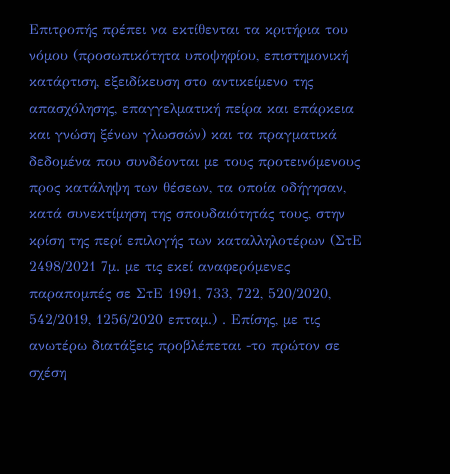Επιτροπής πρέπει να εκτίθενται τα κριτήρια του νόμου (προσωπικότητα υποψηφίου, επιστημονική κατάρτιση, εξειδίκευση στο αντικείμενο της απασχόλησης, επαγγελματική πείρα και επάρκεια και γνώση ξένων γλωσσών) και τα πραγματικά δεδομένα που συνδέονται με τους προτεινόμενους προς κατάληψη των θέσεων, τα οποία οδήγησαν, κατά συνεκτίμηση της σπουδαιότητάς τους, στην κρίση της περί επιλογής των καταλληλοτέρων (ΣτΕ 2498/2021 7μ. με τις εκεί αναφερόμενες παραπομπές σε ΣτΕ 1991, 733, 722, 520/2020, 542/2019, 1256/2020 επταμ.) . Επίσης, με τις ανωτέρω διατάξεις προβλέπεται -το πρώτον σε σχέση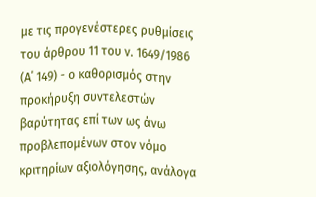με τις προγενέστερες ρυθμίσεις του άρθρου 11 του ν. 1649/1986 (Α΄ 149) - ο καθορισμός στην προκήρυξη συντελεστών βαρύτητας επί των ως άνω προβλεπομένων στον νόμο κριτηρίων αξιολόγησης, ανάλογα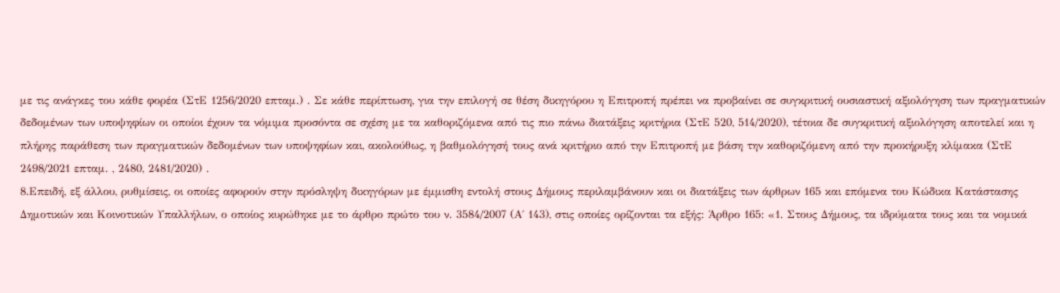με τις ανάγκες του κάθε φορέα (ΣτΕ 1256/2020 επταμ.) . Σε κάθε περίπτωση, για την επιλογή σε θέση δικηγόρου η Επιτροπή πρέπει να προβαίνει σε συγκριτική ουσιαστική αξιολόγηση των πραγματικών δεδομένων των υποψηφίων οι οποίοι έχουν τα νόμιμα προσόντα σε σχέση με τα καθοριζόμενα από τις πιο πάνω διατάξεις κριτήρια (ΣτΕ 520, 514/2020), τέτοια δε συγκριτική αξιολόγηση αποτελεί και η πλήρης παράθεση των πραγματικών δεδομένων των υποψηφίων και, ακολούθως, η βαθμολόγησή τους ανά κριτήριο από την Επιτροπή με βάση την καθοριζόμενη από την προκήρυξη κλίμακα (ΣτΕ 2498/2021 επταμ. , 2480, 2481/2020) .
8.Επειδή, εξ άλλου, ρυθμίσεις, οι οποίες αφορούν στην πρόσληψη δικηγόρων με έμμισθη εντολή στους Δήμους περιλαμβάνουν και οι διατάξεις των άρθρων 165 και επόμενα του Κώδικα Κατάστασης Δημοτικών και Κοινοτικών Υπαλλήλων, ο οποίος κυρώθηκε με το άρθρο πρώτο του ν. 3584/2007 (Α΄ 143), στις οποίες ορίζονται τα εξής: Άρθρο 165: «1. Στους Δήμους, τα ιδρύματα τους και τα νομικά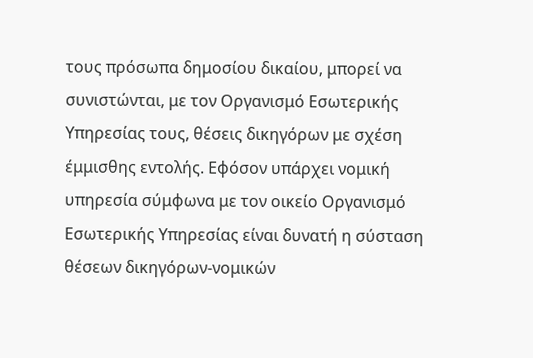τους πρόσωπα δημοσίου δικαίου, μπορεί να συνιστώνται, με τον Οργανισμό Εσωτερικής Υπηρεσίας τους, θέσεις δικηγόρων με σχέση έμμισθης εντολής. Εφόσον υπάρχει νομική υπηρεσία σύμφωνα με τον οικείο Οργανισμό Εσωτερικής Υπηρεσίας είναι δυνατή η σύσταση θέσεων δικηγόρων-νομικών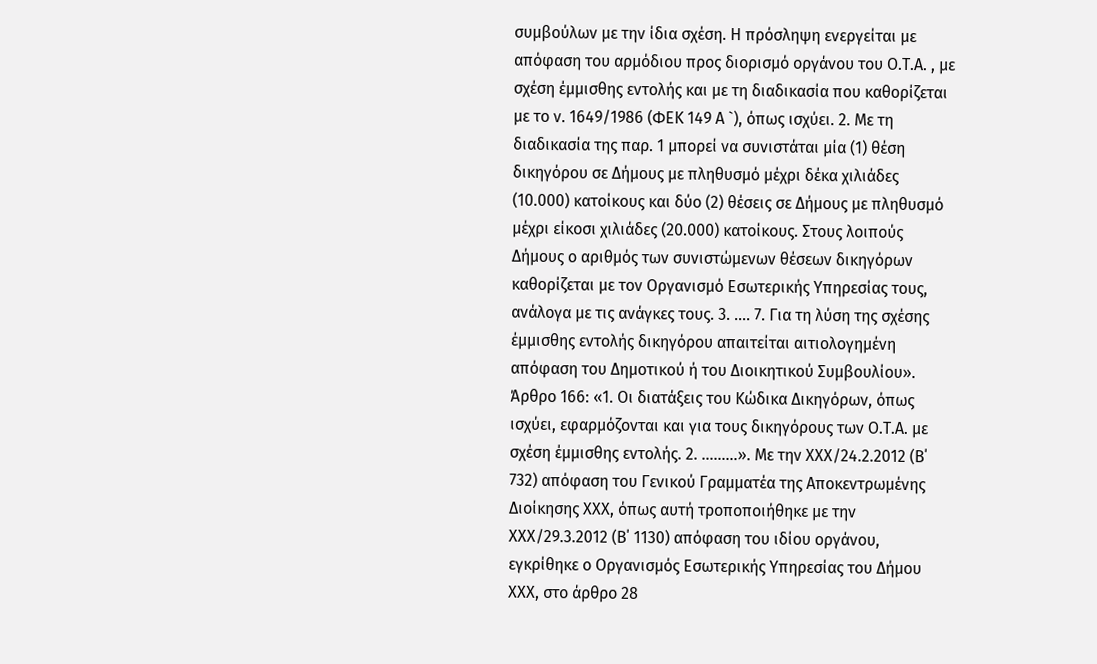συμβούλων με την ίδια σχέση. Η πρόσληψη ενεργείται με απόφαση του αρμόδιου προς διορισμό οργάνου του Ο.Τ.Α. , με σχέση έμμισθης εντολής και με τη διαδικασία που καθορίζεται με το ν. 1649/1986 (ΦΕΚ 149 Α `), όπως ισχύει. 2. Με τη διαδικασία της παρ. 1 μπορεί να συνιστάται μία (1) θέση δικηγόρου σε Δήμους με πληθυσμό μέχρι δέκα χιλιάδες (10.000) κατοίκους και δύο (2) θέσεις σε Δήμους με πληθυσμό μέχρι είκοσι χιλιάδες (20.000) κατοίκους. Στους λοιπούς Δήμους ο αριθμός των συνιστώμενων θέσεων δικηγόρων καθορίζεται με τον Οργανισμό Εσωτερικής Υπηρεσίας τους, ανάλογα με τις ανάγκες τους. 3. …. 7. Για τη λύση της σχέσης έμμισθης εντολής δικηγόρου απαιτείται αιτιολογημένη απόφαση του Δημοτικού ή του Διοικητικού Συμβουλίου». Άρθρο 166: «1. Οι διατάξεις του Κώδικα Δικηγόρων, όπως ισχύει, εφαρμόζονται και για τους δικηγόρους των Ο.Τ.Α. με σχέση έμμισθης εντολής. 2. ………». Με την ΧΧΧ/24.2.2012 (Β΄ 732) απόφαση του Γενικού Γραμματέα της Αποκεντρωμένης Διοίκησης ΧΧΧ, όπως αυτή τροποποιήθηκε με την ΧΧΧ/29.3.2012 (Β΄ 1130) απόφαση του ιδίου οργάνου, εγκρίθηκε ο Οργανισμός Εσωτερικής Υπηρεσίας του Δήμου ΧΧΧ, στο άρθρο 28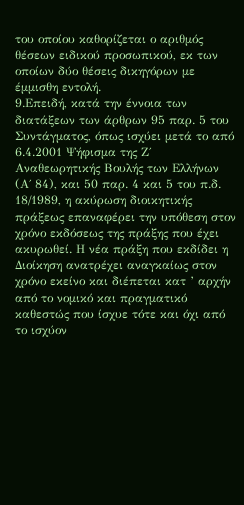του οποίου καθορίζεται ο αριθμός θέσεων ειδικού προσωπικού, εκ των οποίων δύο θέσεις δικηγόρων με έμμισθη εντολή.
9.Επειδή, κατά την έννοια των διατάξεων των άρθρων 95 παρ. 5 του Συντάγματος, όπως ισχύει μετά το από 6.4.2001 Ψήφισμα της Ζ΄ Αναθεωρητικής Βουλής των Ελλήνων (Α΄ 84), και 50 παρ. 4 και 5 του π.δ. 18/1989, η ακύρωση διοικητικής πράξεως επαναφέρει την υπόθεση στον χρόνο εκδόσεως της πράξης που έχει ακυρωθεί. Η νέα πράξη που εκδίδει η Διοίκηση ανατρέχει αναγκαίως στον χρόνο εκείνο και διέπεται κατ ’ αρχήν από το νομικό και πραγματικό καθεστώς που ίσχυε τότε και όχι από το ισχύον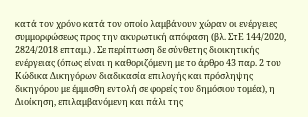κατά τον χρόνο κατά τον οποίο λαμβάνουν χώραν οι ενέργειες συμμορφώσεως προς την ακυρωτική απόφαση (βλ. ΣτΕ 144/2020, 2824/2018 επταμ.) . Σε περίπτωση δε σύνθετης διοικητικής ενέργειας (όπως είναι η καθοριζόμενη με το άρθρο 43 παρ. 2 του Κώδικα Δικηγόρων διαδικασία επιλογής και πρόσληψης δικηγόρου με έμμισθη εντολή σε φορείς του δημόσιου τομέα), η Διοίκηση, επιλαμβανόμενη και πάλι της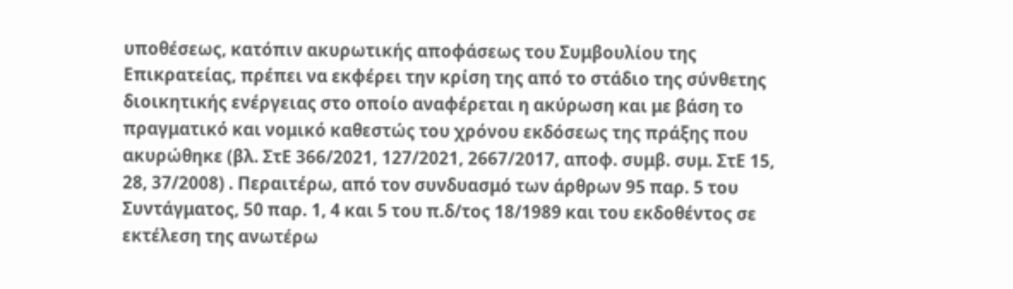υποθέσεως, κατόπιν ακυρωτικής αποφάσεως του Συμβουλίου της Επικρατείας, πρέπει να εκφέρει την κρίση της από το στάδιο της σύνθετης διοικητικής ενέργειας στο οποίο αναφέρεται η ακύρωση και με βάση το πραγματικό και νομικό καθεστώς του χρόνου εκδόσεως της πράξης που ακυρώθηκε (βλ. ΣτΕ 366/2021, 127/2021, 2667/2017, αποφ. συμβ. συμ. ΣτΕ 15, 28, 37/2008) . Περαιτέρω, από τον συνδυασμό των άρθρων 95 παρ. 5 του Συντάγματος, 50 παρ. 1, 4 και 5 του π.δ/τος 18/1989 και του εκδοθέντος σε εκτέλεση της ανωτέρω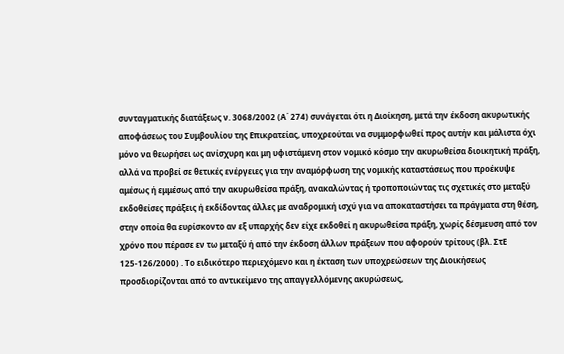συνταγματικής διατάξεως ν. 3068/2002 (Α΄ 274) συνάγεται ότι η Διοίκηση, μετά την έκδοση ακυρωτικής αποφάσεως του Συμβουλίου της Επικρατείας, υποχρεούται να συμμορφωθεί προς αυτήν και μάλιστα όχι μόνο να θεωρήσει ως ανίσχυρη και μη υφιστάμενη στον νομικό κόσμο την ακυρωθείσα διοικητική πράξη, αλλά να προβεί σε θετικές ενέργειες για την αναμόρφωση της νομικής καταστάσεως που προέκυψε αμέσως ή εμμέσως από την ακυρωθείσα πράξη, ανακαλώντας ή τροποποιώντας τις σχετικές στο μεταξύ εκδοθείσες πράξεις ή εκδίδοντας άλλες με αναδρομική ισχύ για να αποκαταστήσει τα πράγματα στη θέση, στην οποία θα ευρίσκοντο αν εξ υπαρχής δεν είχε εκδοθεί η ακυρωθείσα πράξη, χωρίς δέσμευση από τον χρόνο που πέρασε εν τω μεταξύ ή από την έκδοση άλλων πράξεων που αφορούν τρίτους (βλ. ΣτΕ 125-126/2000) . Το ειδικότερο περιεχόμενο και η έκταση των υποχρεώσεων της Διοικήσεως προσδιορίζονται από το αντικείμενο της απαγγελλόμενης ακυρώσεως,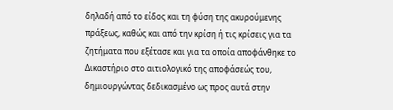δηλαδή από το είδος και τη φύση της ακυρούμενης πράξεως, καθώς και από την κρίση ή τις κρίσεις για τα ζητήματα που εξέτασε και για τα οποία αποφάνθηκε το Δικαστήριο στο αιτιολογικό της αποφάσεώς του, δημιουργώντας δεδικασμένο ως προς αυτά στην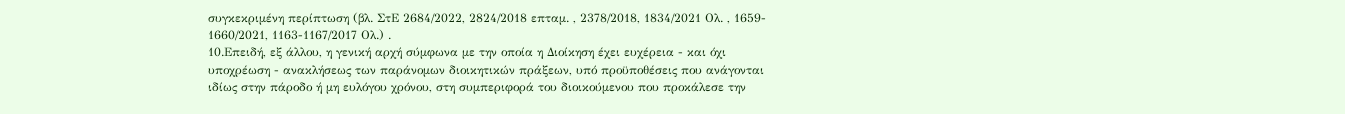συγκεκριμένη περίπτωση (βλ. ΣτΕ 2684/2022, 2824/2018 επταμ. , 2378/2018, 1834/2021 Ολ. , 1659- 1660/2021, 1163-1167/2017 Ολ.) .
10.Επειδή, εξ άλλου, η γενική αρχή σύμφωνα με την οποία η Διοίκηση έχει ευχέρεια - και όχι υποχρέωση - ανακλήσεως των παράνομων διοικητικών πράξεων, υπό προϋποθέσεις που ανάγονται ιδίως στην πάροδο ή μη ευλόγου χρόνου, στη συμπεριφορά του διοικούμενου που προκάλεσε την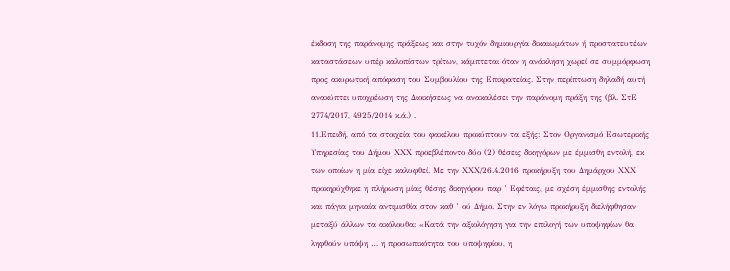έκδοση της παράνομης πράξεως και στην τυχόν δημιουργία δικαιωμάτων ή προστατευτέων καταστάσεων υπέρ καλοπίστων τρίτων, κάμπτεται όταν η ανάκληση χωρεί σε συμμόρφωση προς ακυρωτική απόφαση του Συμβουλίου της Επικρατείας. Στην περίπτωση δηλαδή αυτή ανακύπτει υποχρέωση της Διοικήσεως να ανακαλέσει την παράνομη πράξη της (βλ. ΣτΕ 2774/2017, 4925/2014 κ.ά.) .
11.Επειδή, από τα στοιχεία του φακέλου προκύπτουν τα εξής: Στον Οργανισμό Εσωτερικής Υπηρεσίας του Δήμου ΧΧΧ προεβλέποντο δύο (2) θέσεις δικηγόρων με έμμισθη εντολή, εκ των οποίων η μία είχε καλυφθεί. Με την ΧΧΧ/26.4.2016 προκήρυξη του Δημάρχου ΧΧΧ προκηρύχθηκε η πλήρωση μίας θέσης δικηγόρου παρ ’ Εφέταις, με σχέση έμμισθης εντολής και πάγια μηνιαία αντιμισθία στον καθ ’ ού Δήμο. Στην εν λόγω προκήρυξη διελήφθησαν μεταξύ άλλων τα ακόλουθα: «Κατά την αξιολόγηση για την επιλογή των υποψηφίων θα ληφθούν υπόψη … η προσωπικότητα του υποψηφίου, η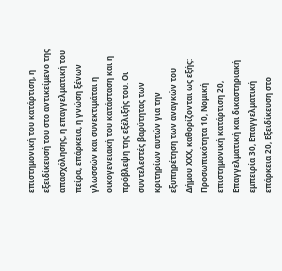επιστημονική του κατάρτιση, η εξειδίκευσή του στο αντικείμενο της απασχόλησης, η επαγγελματική του πείρα, επάρκεια, η γνώση ξένων γλωσσών και συνεκτιμάται η οικογενειακή του κατάσταση και η πρόβλεψη της εξέλιξής του. Οι συντελεστές βαρύτητας των κριτηρίων αυτών για την εξυπηρέτηση των αναγκών του Δήμου ΧΧΧ, καθορίζονται ως εξής: Προσωπικότητα 10, Νομική επιστημονική κατάρτιση 20, Επαγγελματική και δικαστηριακή εμπειρία 30, Επαγγελματική επάρκεια 20, Εξειδίκευση στο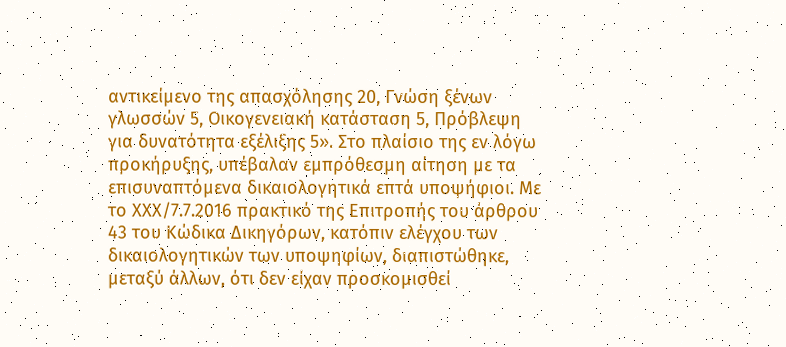αντικείμενο της απασχόλησης 20, Γνώση ξένων γλωσσών 5, Οικογενειακή κατάσταση 5, Πρόβλεψη για δυνατότητα εξέλιξης 5». Στο πλαίσιο της εν λόγω προκήρυξης, υπέβαλαν εμπρόθεσμη αίτηση με τα επισυναπτόμενα δικαιολογητικά επτά υποψήφιοι. Με το ΧΧΧ/7.7.2016 πρακτικό της Επιτροπής του άρθρου 43 του Κώδικα Δικηγόρων, κατόπιν ελέγχου των δικαιολογητικών των υποψηφίων, διαπιστώθηκε, μεταξύ άλλων, ότι δεν είχαν προσκομισθεί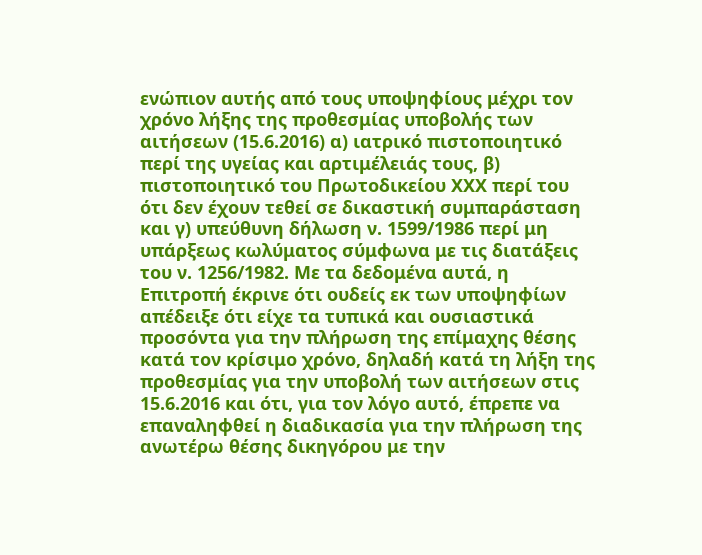ενώπιον αυτής από τους υποψηφίους μέχρι τον χρόνο λήξης της προθεσμίας υποβολής των αιτήσεων (15.6.2016) α) ιατρικό πιστοποιητικό περί της υγείας και αρτιμέλειάς τους, β) πιστοποιητικό του Πρωτοδικείου ΧΧΧ περί του ότι δεν έχουν τεθεί σε δικαστική συμπαράσταση και γ) υπεύθυνη δήλωση ν. 1599/1986 περί μη υπάρξεως κωλύματος σύμφωνα με τις διατάξεις του ν. 1256/1982. Με τα δεδομένα αυτά, η Επιτροπή έκρινε ότι ουδείς εκ των υποψηφίων απέδειξε ότι είχε τα τυπικά και ουσιαστικά προσόντα για την πλήρωση της επίμαχης θέσης κατά τον κρίσιμο χρόνο, δηλαδή κατά τη λήξη της προθεσμίας για την υποβολή των αιτήσεων στις 15.6.2016 και ότι, για τον λόγο αυτό, έπρεπε να επαναληφθεί η διαδικασία για την πλήρωση της ανωτέρω θέσης δικηγόρου με την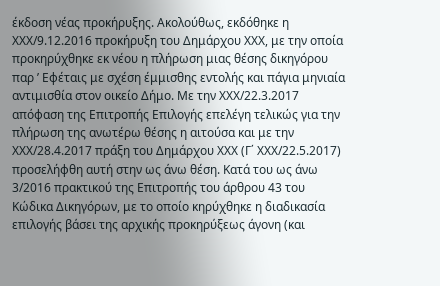έκδοση νέας προκήρυξης. Ακολούθως, εκδόθηκε η ΧΧΧ/9.12.2016 προκήρυξη του Δημάρχου ΧΧΧ, με την οποία προκηρύχθηκε εκ νέου η πλήρωση μιας θέσης δικηγόρου παρ ’ Εφέταις με σχέση έμμισθης εντολής και πάγια μηνιαία αντιμισθία στον οικείο Δήμο. Με την ΧΧΧ/22.3.2017 απόφαση της Επιτροπής Επιλογής επελέγη τελικώς για την πλήρωση της ανωτέρω θέσης η αιτούσα και με την ΧΧΧ/28.4.2017 πράξη του Δημάρχου ΧΧΧ (Γ΄ ΧΧΧ/22.5.2017) προσελήφθη αυτή στην ως άνω θέση. Κατά του ως άνω 3/2016 πρακτικού της Επιτροπής του άρθρου 43 του Κώδικα Δικηγόρων, με το οποίο κηρύχθηκε η διαδικασία επιλογής βάσει της αρχικής προκηρύξεως άγονη (και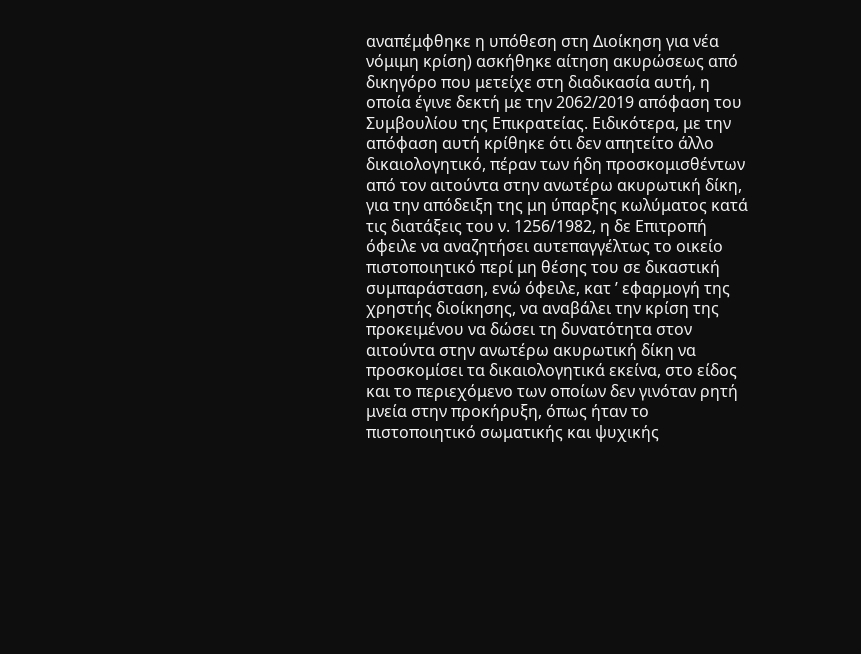αναπέμφθηκε η υπόθεση στη Διοίκηση για νέα νόμιμη κρίση) ασκήθηκε αίτηση ακυρώσεως από δικηγόρο που μετείχε στη διαδικασία αυτή, η οποία έγινε δεκτή με την 2062/2019 απόφαση του Συμβουλίου της Επικρατείας. Ειδικότερα, με την απόφαση αυτή κρίθηκε ότι δεν απητείτο άλλο δικαιολογητικό, πέραν των ήδη προσκομισθέντων από τον αιτούντα στην ανωτέρω ακυρωτική δίκη, για την απόδειξη της μη ύπαρξης κωλύματος κατά τις διατάξεις του ν. 1256/1982, η δε Επιτροπή όφειλε να αναζητήσει αυτεπαγγέλτως το οικείο πιστοποιητικό περί μη θέσης του σε δικαστική συμπαράσταση, ενώ όφειλε, κατ ’ εφαρμογή της χρηστής διοίκησης, να αναβάλει την κρίση της προκειμένου να δώσει τη δυνατότητα στον αιτούντα στην ανωτέρω ακυρωτική δίκη να προσκομίσει τα δικαιολογητικά εκείνα, στο είδος και το περιεχόμενο των οποίων δεν γινόταν ρητή μνεία στην προκήρυξη, όπως ήταν το πιστοποιητικό σωματικής και ψυχικής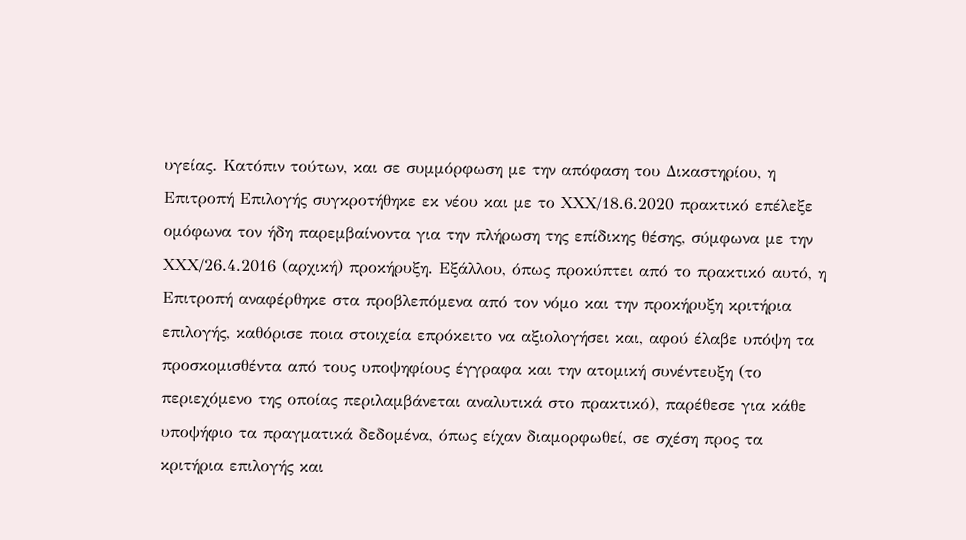υγείας. Κατόπιν τούτων, και σε συμμόρφωση με την απόφαση του Δικαστηρίου, η Επιτροπή Επιλογής συγκροτήθηκε εκ νέου και με το ΧΧΧ/18.6.2020 πρακτικό επέλεξε ομόφωνα τον ήδη παρεμβαίνοντα για την πλήρωση της επίδικης θέσης, σύμφωνα με την ΧΧΧ/26.4.2016 (αρχική) προκήρυξη. Εξάλλου, όπως προκύπτει από το πρακτικό αυτό, η Επιτροπή αναφέρθηκε στα προβλεπόμενα από τον νόμο και την προκήρυξη κριτήρια επιλογής, καθόρισε ποια στοιχεία επρόκειτο να αξιολογήσει και, αφού έλαβε υπόψη τα προσκομισθέντα από τους υποψηφίους έγγραφα και την ατομική συνέντευξη (το περιεχόμενο της οποίας περιλαμβάνεται αναλυτικά στο πρακτικό), παρέθεσε για κάθε υποψήφιο τα πραγματικά δεδομένα, όπως είχαν διαμορφωθεί, σε σχέση προς τα κριτήρια επιλογής και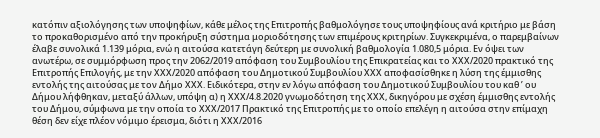κατόπιν αξιολόγησης των υποψηφίων, κάθε μέλος της Επιτροπής βαθμολόγησε τους υποψηφίους ανά κριτήριο με βάση το προκαθορισμένο από την προκήρυξη σύστημα μοριοδότησης των επιμέρους κριτηρίων. Συγκεκριμένα, ο παρεμβαίνων έλαβε συνολικά 1.139 μόρια, ενώ η αιτούσα κατετάγη δεύτερη με συνολική βαθμολογία 1.080,5 μόρια. Εν όψει των ανωτέρω, σε συμμόρφωση προς την 2062/2019 απόφαση του Συμβουλίου της Επικρατείας και το ΧΧΧ/2020 πρακτικό της Επιτροπής Επιλογής, με την ΧΧΧ/2020 απόφαση του Δημοτικού Συμβουλίου ΧΧΧ αποφασίσθηκε η λύση της έμμισθης εντολής της αιτούσας με τον Δήμο ΧΧΧ. Ειδικότερα, στην εν λόγω απόφαση του Δημοτικού Συμβουλίου του καθ ’ ου Δήμου λήφθηκαν, μεταξύ άλλων, υπόψη α) η ΧΧΧ/4.8.2020 γνωμοδότηση της ΧΧΧ, δικηγόρου με σχέση έμμισθης εντολής του Δήμου, σύμφωνα με την οποία το ΧΧΧ/2017 Πρακτικό της Επιτροπής με το οποίο επελέγη η αιτούσα στην επίμαχη θέση δεν είχε πλέον νόμιμο έρεισμα, διότι η ΧΧΧ/2016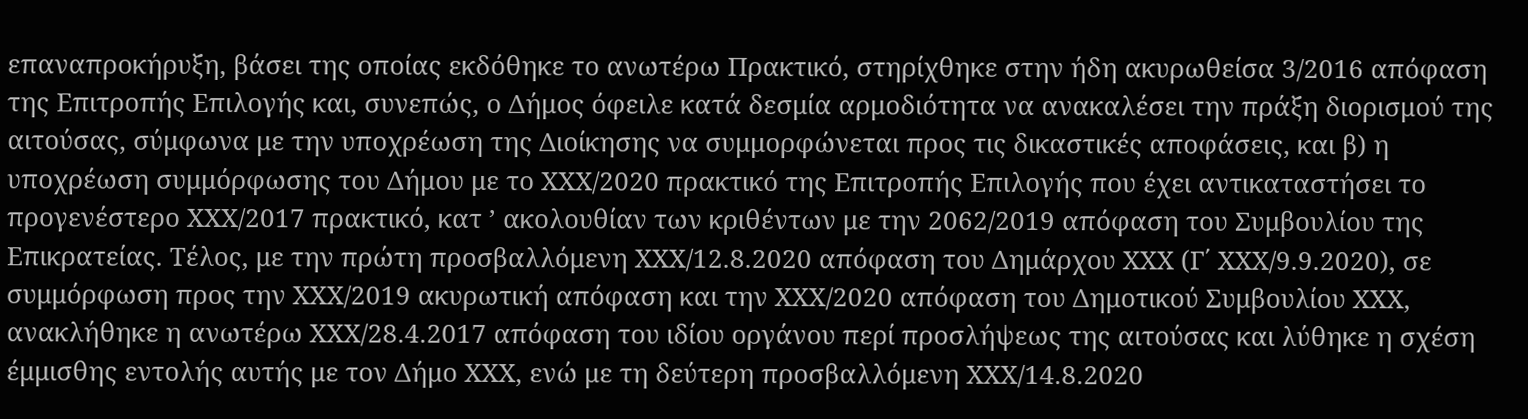επαναπροκήρυξη, βάσει της οποίας εκδόθηκε το ανωτέρω Πρακτικό, στηρίχθηκε στην ήδη ακυρωθείσα 3/2016 απόφαση της Επιτροπής Επιλογής και, συνεπώς, ο Δήμος όφειλε κατά δεσμία αρμοδιότητα να ανακαλέσει την πράξη διορισμού της αιτούσας, σύμφωνα με την υποχρέωση της Διοίκησης να συμμορφώνεται προς τις δικαστικές αποφάσεις, και β) η υποχρέωση συμμόρφωσης του Δήμου με το ΧΧΧ/2020 πρακτικό της Επιτροπής Επιλογής που έχει αντικαταστήσει το προγενέστερο ΧΧΧ/2017 πρακτικό, κατ ’ ακολουθίαν των κριθέντων με την 2062/2019 απόφαση του Συμβουλίου της Επικρατείας. Τέλος, με την πρώτη προσβαλλόμενη ΧΧΧ/12.8.2020 απόφαση του Δημάρχου ΧΧΧ (Γ΄ ΧΧΧ/9.9.2020), σε συμμόρφωση προς την ΧΧΧ/2019 ακυρωτική απόφαση και την ΧΧΧ/2020 απόφαση του Δημοτικού Συμβουλίου ΧΧΧ, ανακλήθηκε η ανωτέρω ΧΧΧ/28.4.2017 απόφαση του ιδίου οργάνου περί προσλήψεως της αιτούσας και λύθηκε η σχέση έμμισθης εντολής αυτής με τον Δήμο ΧΧΧ, ενώ με τη δεύτερη προσβαλλόμενη ΧΧΧ/14.8.2020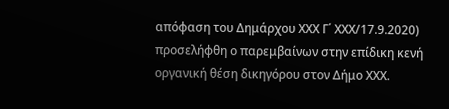απόφαση του Δημάρχου ΧΧΧ Γ΄ ΧΧΧ/17.9.2020) προσελήφθη ο παρεμβαίνων στην επίδικη κενή οργανική θέση δικηγόρου στον Δήμο ΧΧΧ.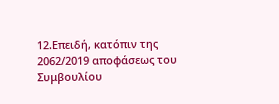12.Επειδή, κατόπιν της 2062/2019 αποφάσεως του Συμβουλίου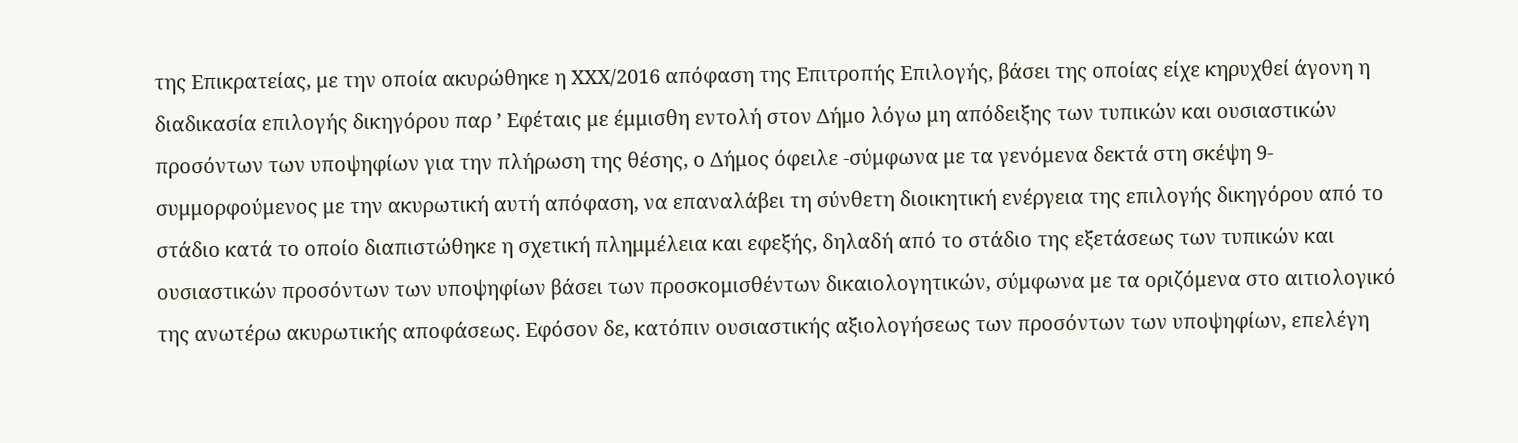της Επικρατείας, με την οποία ακυρώθηκε η ΧΧΧ/2016 απόφαση της Επιτροπής Επιλογής, βάσει της οποίας είχε κηρυχθεί άγονη η διαδικασία επιλογής δικηγόρου παρ ’ Εφέταις με έμμισθη εντολή στον Δήμο λόγω μη απόδειξης των τυπικών και ουσιαστικών προσόντων των υποψηφίων για την πλήρωση της θέσης, ο Δήμος όφειλε -σύμφωνα με τα γενόμενα δεκτά στη σκέψη 9- συμμορφούμενος με την ακυρωτική αυτή απόφαση, να επαναλάβει τη σύνθετη διοικητική ενέργεια της επιλογής δικηγόρου από το στάδιο κατά το οποίο διαπιστώθηκε η σχετική πλημμέλεια και εφεξής, δηλαδή από το στάδιο της εξετάσεως των τυπικών και ουσιαστικών προσόντων των υποψηφίων βάσει των προσκομισθέντων δικαιολογητικών, σύμφωνα με τα οριζόμενα στο αιτιολογικό της ανωτέρω ακυρωτικής αποφάσεως. Εφόσον δε, κατόπιν ουσιαστικής αξιολογήσεως των προσόντων των υποψηφίων, επελέγη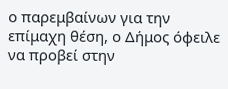ο παρεμβαίνων για την επίμαχη θέση, ο Δήμος όφειλε να προβεί στην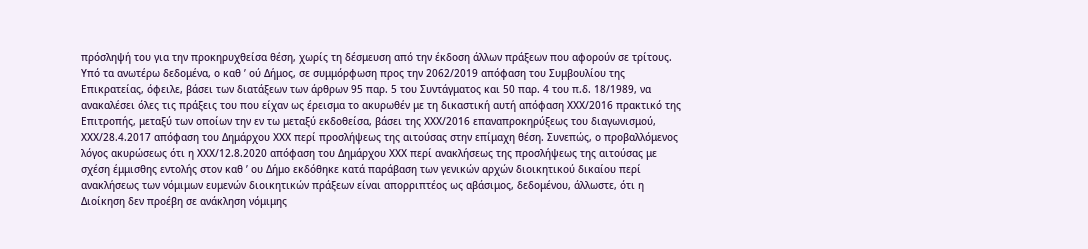πρόσληψή του για την προκηρυχθείσα θέση, χωρίς τη δέσμευση από την έκδοση άλλων πράξεων που αφορούν σε τρίτους. Υπό τα ανωτέρω δεδομένα, ο καθ ’ ού Δήμος, σε συμμόρφωση προς την 2062/2019 απόφαση του Συμβουλίου της Επικρατείας, όφειλε, βάσει των διατάξεων των άρθρων 95 παρ. 5 του Συντάγματος και 50 παρ. 4 του π.δ. 18/1989, να ανακαλέσει όλες τις πράξεις του που είχαν ως έρεισμα το ακυρωθέν με τη δικαστική αυτή απόφαση ΧΧΧ/2016 πρακτικό της Επιτροπής, μεταξύ των οποίων την εν τω μεταξύ εκδοθείσα, βάσει της ΧΧΧ/2016 επαναπροκηρύξεως του διαγωνισμού, ΧΧΧ/28.4.2017 απόφαση του Δημάρχου ΧΧΧ περί προσλήψεως της αιτούσας στην επίμαχη θέση. Συνεπώς, ο προβαλλόμενος λόγος ακυρώσεως ότι η ΧΧΧ/12.8.2020 απόφαση του Δημάρχου ΧΧΧ περί ανακλήσεως της προσλήψεως της αιτούσας με σχέση έμμισθης εντολής στον καθ ’ ου Δήμο εκδόθηκε κατά παράβαση των γενικών αρχών διοικητικού δικαίου περί ανακλήσεως των νόμιμων ευμενών διοικητικών πράξεων είναι απορριπτέος ως αβάσιμος, δεδομένου, άλλωστε, ότι η Διοίκηση δεν προέβη σε ανάκληση νόμιμης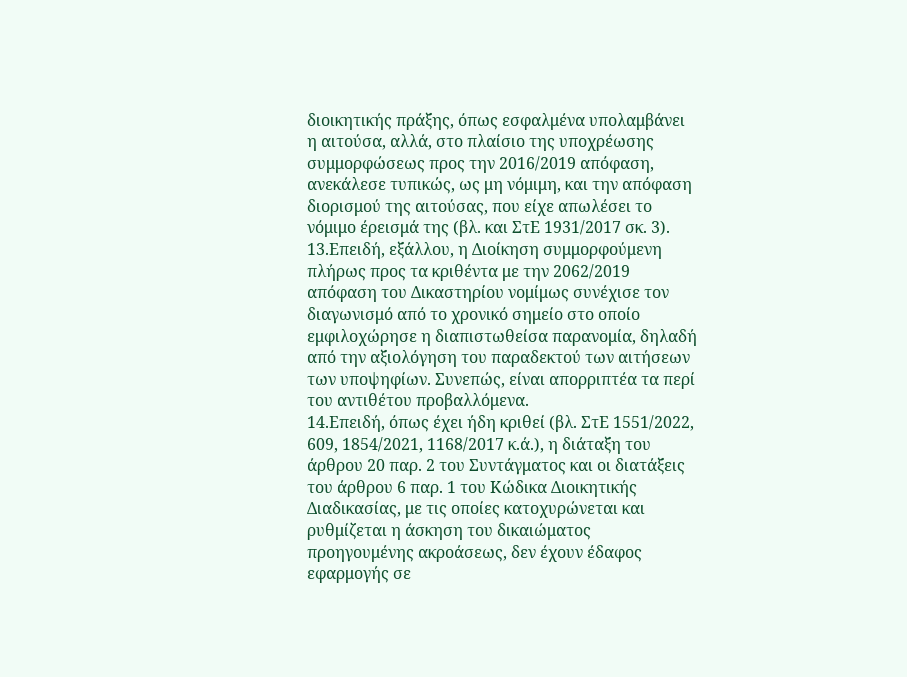διοικητικής πράξης, όπως εσφαλμένα υπολαμβάνει η αιτούσα, αλλά, στο πλαίσιο της υποχρέωσης συμμορφώσεως προς την 2016/2019 απόφαση, ανεκάλεσε τυπικώς, ως μη νόμιμη, και την απόφαση διορισμού της αιτούσας, που είχε απωλέσει το νόμιμο έρεισμά της (βλ. και ΣτΕ 1931/2017 σκ. 3).
13.Επειδή, εξάλλου, η Διοίκηση συμμορφούμενη πλήρως προς τα κριθέντα με την 2062/2019 απόφαση του Δικαστηρίου νομίμως συνέχισε τον διαγωνισμό από το χρονικό σημείο στο οποίο εμφιλοχώρησε η διαπιστωθείσα παρανομία, δηλαδή από την αξιολόγηση του παραδεκτού των αιτήσεων των υποψηφίων. Συνεπώς, είναι απορριπτέα τα περί του αντιθέτου προβαλλόμενα.
14.Επειδή, όπως έχει ήδη κριθεί (βλ. ΣτΕ 1551/2022, 609, 1854/2021, 1168/2017 κ.ά.), η διάταξη του άρθρου 20 παρ. 2 του Συντάγματος και οι διατάξεις του άρθρου 6 παρ. 1 του Κώδικα Διοικητικής Διαδικασίας, με τις οποίες κατοχυρώνεται και ρυθμίζεται η άσκηση του δικαιώματος προηγουμένης ακροάσεως, δεν έχουν έδαφος εφαρμογής σε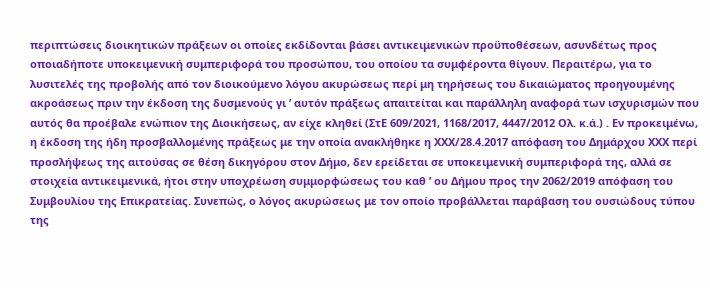περιπτώσεις διοικητικών πράξεων οι οποίες εκδίδονται βάσει αντικειμενικών προϋποθέσεων, ασυνδέτως προς οποιαδήποτε υποκειμενική συμπεριφορά του προσώπου, του οποίου τα συμφέροντα θίγουν. Περαιτέρω, για το λυσιτελές της προβολής από τον διοικούμενο λόγου ακυρώσεως περί μη τηρήσεως του δικαιώματος προηγουμένης ακροάσεως πριν την έκδοση της δυσμενούς γι ’ αυτόν πράξεως απαιτείται και παράλληλη αναφορά των ισχυρισμών που αυτός θα προέβαλε ενώπιον της Διοικήσεως, αν είχε κληθεί (ΣτΕ 609/2021, 1168/2017, 4447/2012 Ολ. κ.ά.) . Εν προκειμένω, η έκδοση της ήδη προσβαλλομένης πράξεως με την οποία ανακλήθηκε η ΧΧΧ/28.4.2017 απόφαση του Δημάρχου ΧΧΧ περί προσλήψεως της αιτούσας σε θέση δικηγόρου στον Δήμο, δεν ερείδεται σε υποκειμενική συμπεριφορά της, αλλά σε στοιχεία αντικειμενικά, ήτοι στην υποχρέωση συμμορφώσεως του καθ ’ ου Δήμου προς την 2062/2019 απόφαση του Συμβουλίου της Επικρατείας. Συνεπώς, ο λόγος ακυρώσεως με τον οποίο προβάλλεται παράβαση του ουσιώδους τύπου της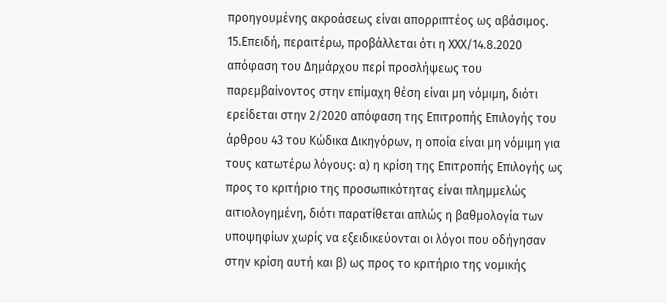προηγουμένης ακροάσεως είναι απορριπτέος ως αβάσιμος.
15.Επειδή, περαιτέρω, προβάλλεται ότι η ΧΧΧ/14.8.2020 απόφαση του Δημάρχου περί προσλήψεως του παρεμβαίνοντος στην επίμαχη θέση είναι μη νόμιμη, διότι ερείδεται στην 2/2020 απόφαση της Επιτροπής Επιλογής του άρθρου 43 του Κώδικα Δικηγόρων, η οποία είναι μη νόμιμη για τους κατωτέρω λόγους: α) η κρίση της Επιτροπής Επιλογής ως προς το κριτήριο της προσωπικότητας είναι πλημμελώς αιτιολογημένη, διότι παρατίθεται απλώς η βαθμολογία των υποψηφίων χωρίς να εξειδικεύονται οι λόγοι που οδήγησαν στην κρίση αυτή και β) ως προς το κριτήριο της νομικής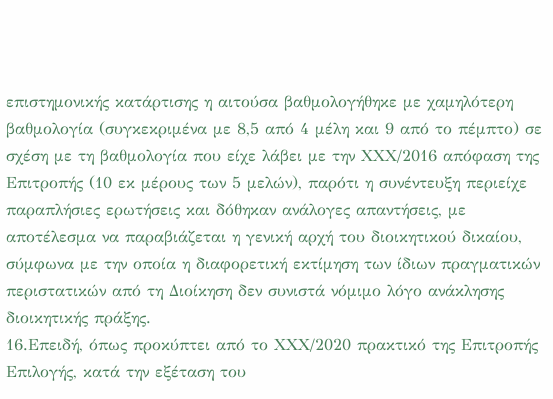επιστημονικής κατάρτισης η αιτούσα βαθμολογήθηκε με χαμηλότερη βαθμολογία (συγκεκριμένα με 8,5 από 4 μέλη και 9 από το πέμπτο) σε σχέση με τη βαθμολογία που είχε λάβει με την ΧΧΧ/2016 απόφαση της Επιτροπής (10 εκ μέρους των 5 μελών), παρότι η συνέντευξη περιείχε παραπλήσιες ερωτήσεις και δόθηκαν ανάλογες απαντήσεις, με αποτέλεσμα να παραβιάζεται η γενική αρχή του διοικητικού δικαίου, σύμφωνα με την οποία η διαφορετική εκτίμηση των ίδιων πραγματικών περιστατικών από τη Διοίκηση δεν συνιστά νόμιμο λόγο ανάκλησης διοικητικής πράξης.
16.Επειδή, όπως προκύπτει από το ΧΧΧ/2020 πρακτικό της Επιτροπής Επιλογής, κατά την εξέταση του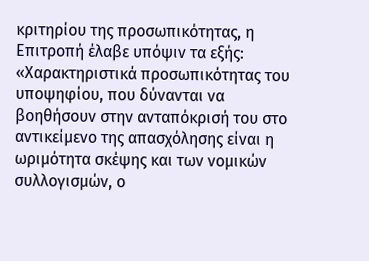κριτηρίου της προσωπικότητας, η Επιτροπή έλαβε υπόψιν τα εξής: «Χαρακτηριστικά προσωπικότητας του υποψηφίου, που δύνανται να βοηθήσουν στην ανταπόκρισή του στο αντικείμενο της απασχόλησης είναι η ωριμότητα σκέψης και των νομικών συλλογισμών, ο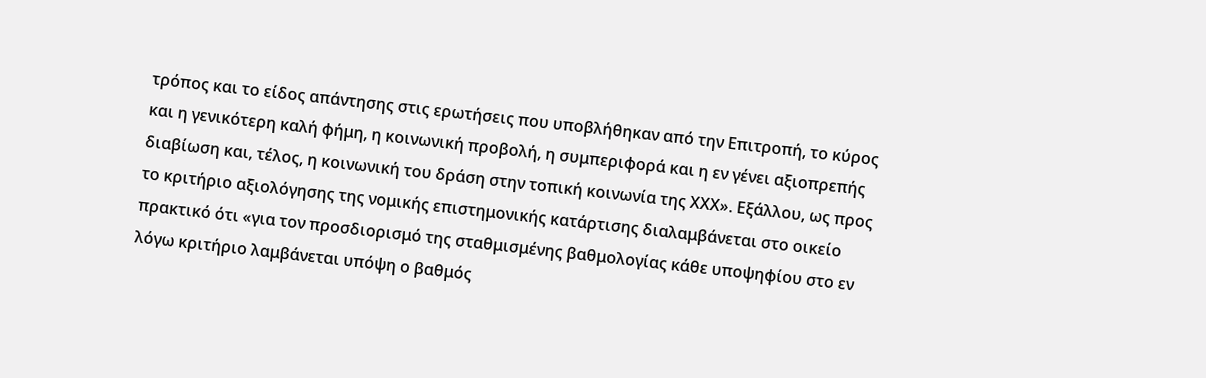τρόπος και το είδος απάντησης στις ερωτήσεις που υποβλήθηκαν από την Επιτροπή, το κύρος και η γενικότερη καλή φήμη, η κοινωνική προβολή, η συμπεριφορά και η εν γένει αξιοπρεπής διαβίωση και, τέλος, η κοινωνική του δράση στην τοπική κοινωνία της ΧΧΧ». Εξάλλου, ως προς το κριτήριο αξιολόγησης της νομικής επιστημονικής κατάρτισης διαλαμβάνεται στο οικείο πρακτικό ότι «για τον προσδιορισμό της σταθμισμένης βαθμολογίας κάθε υποψηφίου στο εν λόγω κριτήριο λαμβάνεται υπόψη ο βαθμός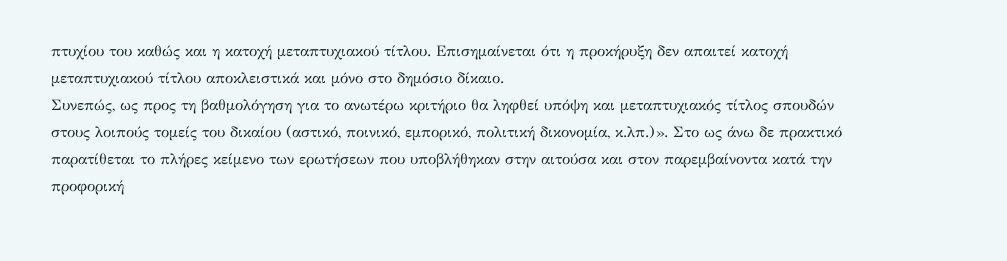πτυχίου του καθώς και η κατοχή μεταπτυχιακού τίτλου. Επισημαίνεται ότι η προκήρυξη δεν απαιτεί κατοχή μεταπτυχιακού τίτλου αποκλειστικά και μόνο στο δημόσιο δίκαιο.
Συνεπώς, ως προς τη βαθμολόγηση για το ανωτέρω κριτήριο θα ληφθεί υπόψη και μεταπτυχιακός τίτλος σπουδών στους λοιπούς τομείς του δικαίου (αστικό, ποινικό, εμπορικό, πολιτική δικονομία, κ.λπ.)». Στο ως άνω δε πρακτικό παρατίθεται το πλήρες κείμενο των ερωτήσεων που υποβλήθηκαν στην αιτούσα και στον παρεμβαίνοντα κατά την προφορική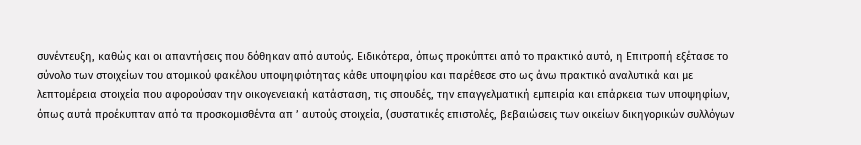συνέντευξη, καθώς και οι απαντήσεις που δόθηκαν από αυτούς. Ειδικότερα, όπως προκύπτει από το πρακτικό αυτό, η Επιτροπή εξέτασε το σύνολο των στοιχείων του ατομικού φακέλου υποψηφιότητας κάθε υποψηφίου και παρέθεσε στο ως άνω πρακτικό αναλυτικά και με λεπτομέρεια στοιχεία που αφορούσαν την οικογενειακή κατάσταση, τις σπουδές, την επαγγελματική εμπειρία και επάρκεια των υποψηφίων, όπως αυτά προέκυπταν από τα προσκομισθέντα απ ’ αυτούς στοιχεία, (συστατικές επιστολές, βεβαιώσεις των οικείων δικηγορικών συλλόγων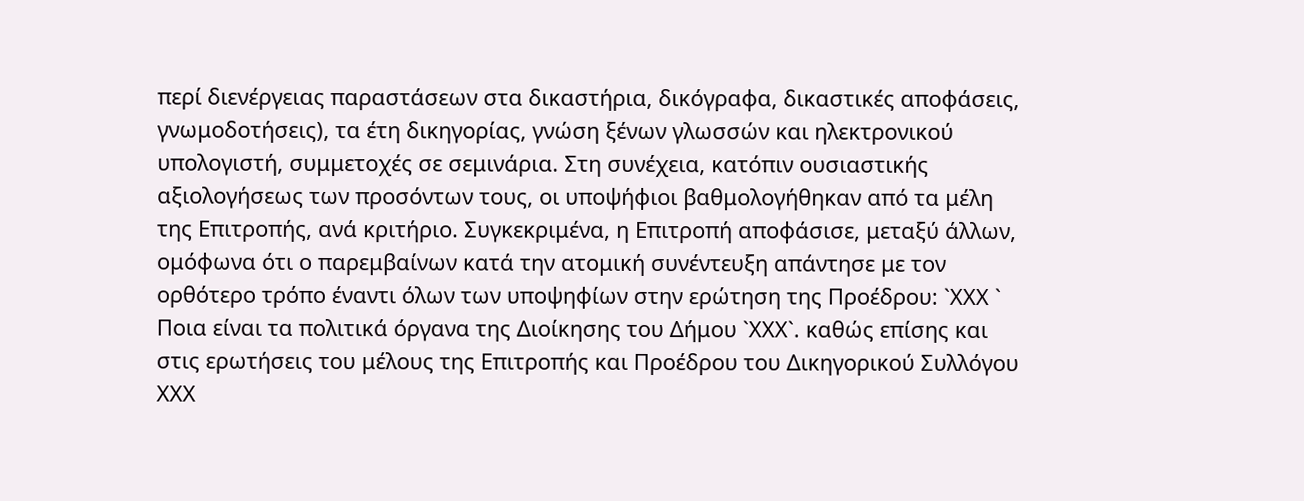περί διενέργειας παραστάσεων στα δικαστήρια, δικόγραφα, δικαστικές αποφάσεις, γνωμοδοτήσεις), τα έτη δικηγορίας, γνώση ξένων γλωσσών και ηλεκτρονικού υπολογιστή, συμμετοχές σε σεμινάρια. Στη συνέχεια, κατόπιν ουσιαστικής αξιολογήσεως των προσόντων τους, οι υποψήφιοι βαθμολογήθηκαν από τα μέλη της Επιτροπής, ανά κριτήριο. Συγκεκριμένα, η Επιτροπή αποφάσισε, μεταξύ άλλων, ομόφωνα ότι ο παρεμβαίνων κατά την ατομική συνέντευξη απάντησε με τον ορθότερο τρόπο έναντι όλων των υποψηφίων στην ερώτηση της Προέδρου: `ΧΧΧ ` Ποια είναι τα πολιτικά όργανα της Διοίκησης του Δήμου `ΧΧΧ`. καθώς επίσης και στις ερωτήσεις του μέλους της Επιτροπής και Προέδρου του Δικηγορικού Συλλόγου ΧΧΧ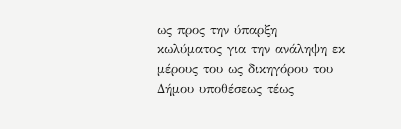ως προς την ύπαρξη κωλύματος για την ανάληψη εκ μέρους του ως δικηγόρου του Δήμου υποθέσεως τέως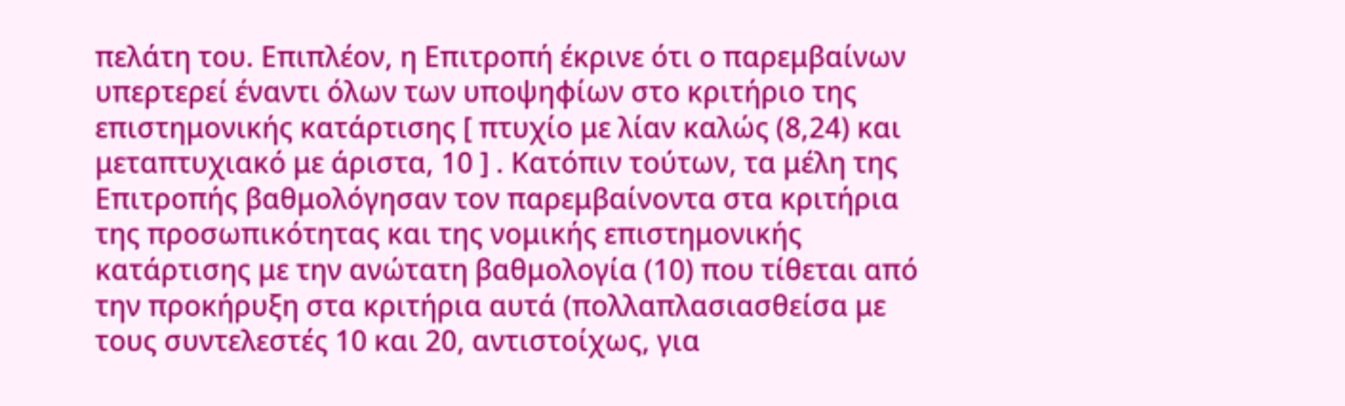πελάτη του. Επιπλέον, η Επιτροπή έκρινε ότι ο παρεμβαίνων υπερτερεί έναντι όλων των υποψηφίων στο κριτήριο της επιστημονικής κατάρτισης [ πτυχίο με λίαν καλώς (8,24) και μεταπτυχιακό με άριστα, 10 ] . Κατόπιν τούτων, τα μέλη της Επιτροπής βαθμολόγησαν τον παρεμβαίνοντα στα κριτήρια της προσωπικότητας και της νομικής επιστημονικής κατάρτισης με την ανώτατη βαθμολογία (10) που τίθεται από την προκήρυξη στα κριτήρια αυτά (πολλαπλασιασθείσα με τους συντελεστές 10 και 20, αντιστοίχως, για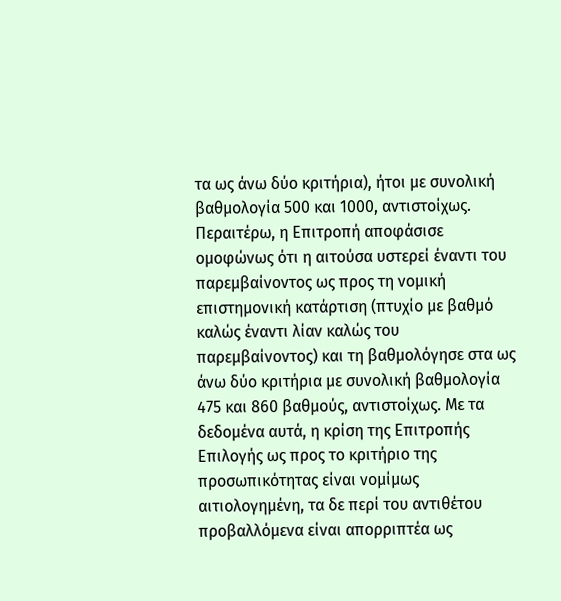τα ως άνω δύο κριτήρια), ήτοι με συνολική βαθμολογία 500 και 1000, αντιστοίχως. Περαιτέρω, η Επιτροπή αποφάσισε ομοφώνως ότι η αιτούσα υστερεί έναντι του παρεμβαίνοντος ως προς τη νομική επιστημονική κατάρτιση (πτυχίο με βαθμό καλώς έναντι λίαν καλώς του παρεμβαίνοντος) και τη βαθμολόγησε στα ως άνω δύο κριτήρια με συνολική βαθμολογία 475 και 860 βαθμούς, αντιστοίχως. Με τα δεδομένα αυτά, η κρίση της Επιτροπής Επιλογής ως προς το κριτήριο της προσωπικότητας είναι νομίμως αιτιολογημένη, τα δε περί του αντιθέτου προβαλλόμενα είναι απορριπτέα ως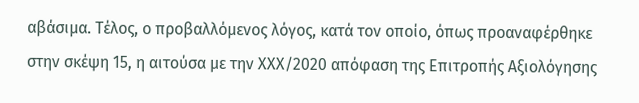αβάσιμα. Τέλος, ο προβαλλόμενος λόγος, κατά τον οποίο, όπως προαναφέρθηκε στην σκέψη 15, η αιτούσα με την ΧΧΧ/2020 απόφαση της Επιτροπής Αξιολόγησης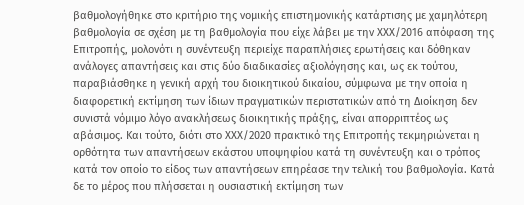βαθμολογήθηκε στο κριτήριο της νομικής επιστημονικής κατάρτισης με χαμηλότερη βαθμολογία σε σχέση με τη βαθμολογία που είχε λάβει με την ΧΧΧ/2016 απόφαση της Επιτροπής, μολονότι η συνέντευξη περιείχε παραπλήσιες ερωτήσεις και δόθηκαν ανάλογες απαντήσεις και στις δύο διαδικασίες αξιολόγησης και, ως εκ τούτου, παραβιάσθηκε η γενική αρχή του διοικητικού δικαίου, σύμφωνα με την οποία η διαφορετική εκτίμηση των ίδιων πραγματικών περιστατικών από τη Διοίκηση δεν συνιστά νόμιμο λόγο ανακλήσεως διοικητικής πράξης, είναι απορριπτέος ως αβάσιμος. Και τούτο, διότι στο ΧΧΧ/2020 πρακτικό της Επιτροπής τεκμηριώνεται η ορθότητα των απαντήσεων εκάστου υποψηφίου κατά τη συνέντευξη και ο τρόπος κατά τον οποίο το είδος των απαντήσεων επηρέασε την τελική του βαθμολογία. Κατά δε το μέρος που πλήσσεται η ουσιαστική εκτίμηση των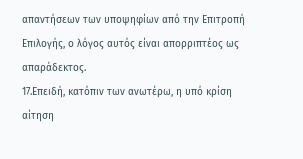απαντήσεων των υποψηφίων από την Επιτροπή Επιλογής, ο λόγος αυτός είναι απορριπτέος ως απαράδεκτος.
17.Επειδή, κατόπιν των ανωτέρω, η υπό κρίση αίτηση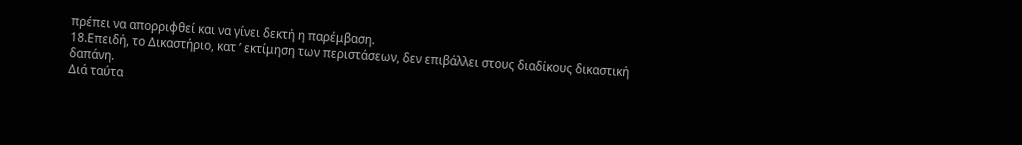πρέπει να απορριφθεί και να γίνει δεκτή η παρέμβαση.
18.Επειδή, το Δικαστήριο, κατ ’ εκτίμηση των περιστάσεων, δεν επιβάλλει στους διαδίκους δικαστική δαπάνη.
Διά ταύτα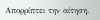Απορρίπτει την αίτηση.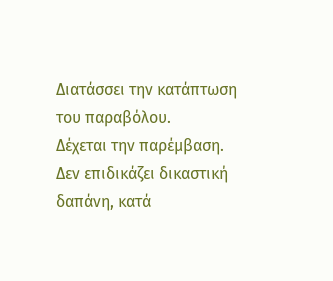Διατάσσει την κατάπτωση του παραβόλου.
Δέχεται την παρέμβαση.
Δεν επιδικάζει δικαστική δαπάνη, κατά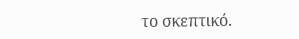το σκεπτικό.